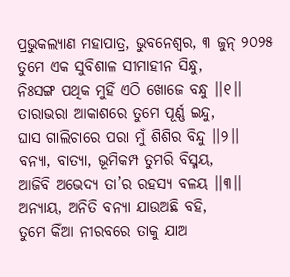ପ୍ରଭୁକଲ୍ୟାଣ ମହାପାତ୍ର, ଭୁବନେଶ୍ୱର, ୩ ଜୁନ୍ ୨୦୨୫
ତୁମେ ଏକ ସୁବିଶାଳ ସୀମାହୀନ ସିନ୍ଧୁ,
ନିଃସଙ୍ଗ ପଥିକ ମୁହିଁ ଏଠି ଖୋଜେ ବନ୍ଧୁ ।।୧।।
ତାରାଭରା ଆକାଶରେ ତୁମେ ପୂର୍ଣ୍ଣ ଇନ୍ଦୁ,
ଘାସ ଗାଲିଚାରେ ପରା ମୁଁ ଶିଶିର ବିନ୍ଦୁ ।।୨।।
ବନ୍ୟା, ବାତ୍ୟା, ଭୂମିକମ୍ପ ତୁମରି ବିସ୍ମୟ,
ଆଜିବି ଅଭେଦ୍ୟ ତା’ର ରହସ୍ୟ ବଳୟ ।।୩।।
ଅନ୍ୟାୟ, ଅନିତି ବନ୍ୟା ଯାଉଅଛି ବହି,
ତୁମେ କିଁଆ ନୀରବରେ ତାକୁ ଯାଅ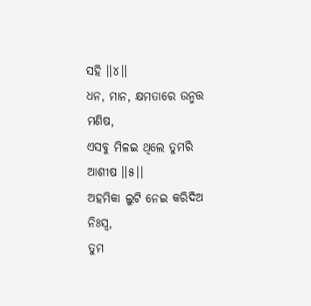ସହି ।।୪।।
ଧନ, ମାନ, କ୍ଷମତାରେ ଉନ୍ମତ୍ତ ମଣିଷ,
ଏସବୁ ମିଳଇ ଥିଲେ ତୁମରି ଆଶୀଷ ।।୫।।
ଅହମିକା ଲୁଟି ନେଇ କରିଦିଅ ନିଃସ୍ଵ,
ତୁମ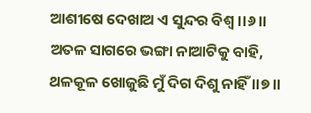ଆଶୀଷେ ଦେଖାଅ ଏ ସୁନ୍ଦର ବିଶ୍ଵ ।।୬।।
ଅତଳ ସାଗରେ ଭଙ୍ଗା ନାଆଟିକୁ ବାହି,
ଥଳକୂଳ ଖୋଜୁଛି ମୁଁ ଦିଗ ଦିଶୁ ନାହିଁ ।।୭।।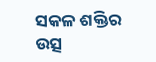ସକଳ ଶକ୍ତିର ଉତ୍ସ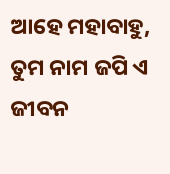ଆହେ ମହାବାହୁ,
ତୁମ ନାମ ଜପି ଏ ଜୀବନ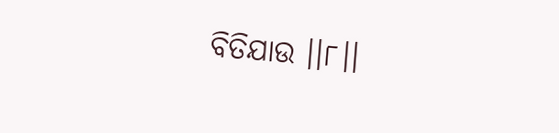ବିତିଯାଉ ।।୮।।